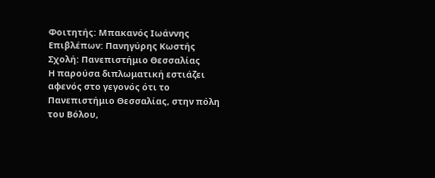Φοιτητής: Μπακανός Ιωάννης
Επιβλέπων: Πανηγύρης Κωστής
Σχολή: Πανεπιστήμιο Θεσσαλίας
Η παρούσα διπλωματική εστιάζει αφενός στο γεγονός ότι το
Πανεπιστήμιο Θεσσαλίας, στην πόλη του Βόλου,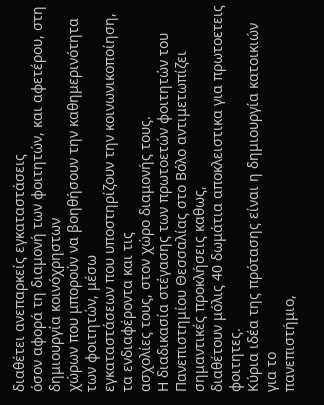διαθέτει ανεπαρκείς εγκαταστάσεις
όσον αφορά τη διαμονή των φοιτητών, και αφετέρου, στη δημιουργία κοινόχρηστων
χώρων που μπορούν να βοηθήσουν την καθημερινότητα των φοιτητών, μέσω
εγκαταστάσεων που υποστηρίζουν την κοινωνικοποίηση, τα ενδιαφέροντα και τις
ασχολίες τους, στον χώρο διαμονής τους.
Η διαδικασία στέγασης των πρωτοετών φοιτητών του
Πανεπιστημίου Θεσσαλίας στο Βόλο αντιμετωπίζει σημαντικές προκλήσεις καθως,
διαθέτουν μόλις 40 δωμάτια αποκλειστικα για πρωτοετεις φοιτητες.
Κύρια ιδέα της πρότασης είναι η δημιουργία κατοικιών για το
πανεπιστήμιο,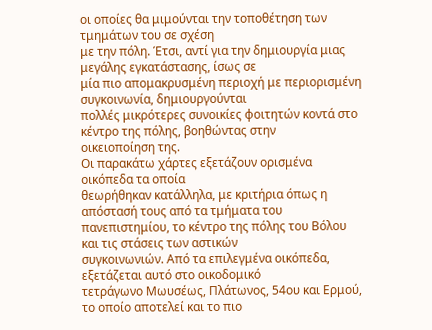οι οποίες θα μιμούνται την τοποθέτηση των τμημάτων του σε σχέση
με την πόλη. Έτσι, αντί για την δημιουργία μιας μεγάλης εγκατάστασης, ίσως σε
μία πιο απομακρυσμένη περιοχή με περιορισμένη συγκοινωνία, δημιουργούνται
πολλές μικρότερες συνοικίες φοιτητών κοντά στο κέντρο της πόλης, βοηθώντας στην
οικειοποίηση της.
Οι παρακάτω χάρτες εξετάζουν ορισμένα οικόπεδα τα οποία
θεωρήθηκαν κατάλληλα, με κριτήρια όπως η απόστασή τους από τα τμήματα του
πανεπιστημίου, το κέντρο της πόλης του Βόλου και τις στάσεις των αστικών
συγκοινωνιών. Από τα επιλεγμένα οικόπεδα, εξετάζεται αυτό στο οικοδομικό
τετράγωνο Μωυσέως, Πλάτωνος, 54ου και Ερμού, το οποίο αποτελεί και το πιο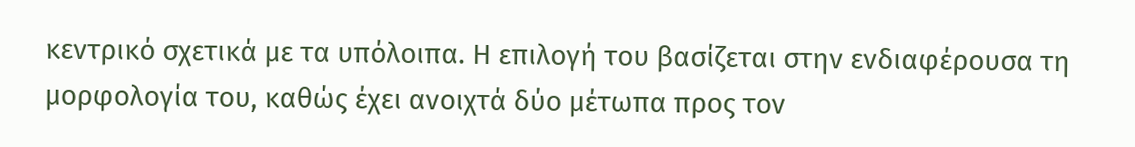κεντρικό σχετικά με τα υπόλοιπα. Η επιλογή του βασίζεται στην ενδιαφέρουσα τη
μορφολογία του, καθώς έχει ανοιχτά δύο μέτωπα προς τον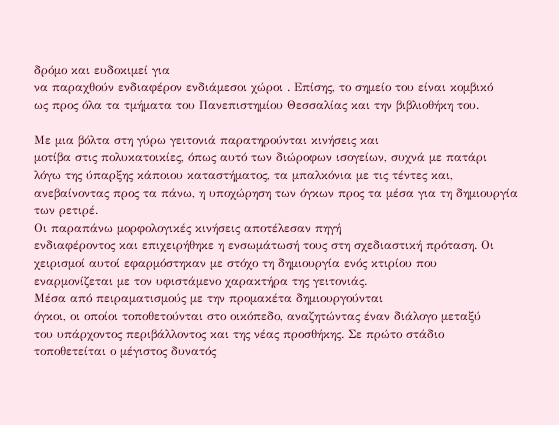δρόμο και ευδοκιμεί για
να παραχθούν ενδιαφέρον ενδιάμεσοι χώροι . Επίσης, το σημείο του είναι κομβικό
ως προς όλα τα τμήματα του Πανεπιστημίου Θεσσαλίας και την βιβλιοθήκη του.

Με μια βόλτα στη γύρω γειτονιά παρατηρούνται κινήσεις και
μοτίβα στις πολυκατοικίες, όπως αυτό των διώροφων ισογείων, συχνά με πατάρι
λόγω της ύπαρξης κάποιου καταστήματος, τα μπαλκόνια με τις τέντες και,
ανεβαίνοντας προς τα πάνω, η υποχώρηση των όγκων προς τα μέσα για τη δημιουργία
των ρετιρέ.
Οι παραπάνω μορφολογικές κινήσεις αποτέλεσαν πηγή
ενδιαφέροντος και επιχειρήθηκε η ενσωμάτωσή τους στη σχεδιαστική πρόταση. Οι
χειρισμοί αυτοί εφαρμόστηκαν με στόχο τη δημιουργία ενός κτιρίου που
εναρμονίζεται με τον υφιστάμενο χαρακτήρα της γειτονιάς.
Μέσα από πειραματισμούς με την προμακέτα δημιουργούνται
όγκοι, οι οποίοι τοποθετούνται στο οικόπεδο, αναζητώντας έναν διάλογο μεταξύ
του υπάρχοντος περιβάλλοντος και της νέας προσθήκης. Σε πρώτο στάδιο
τοποθετείται ο μέγιστος δυνατός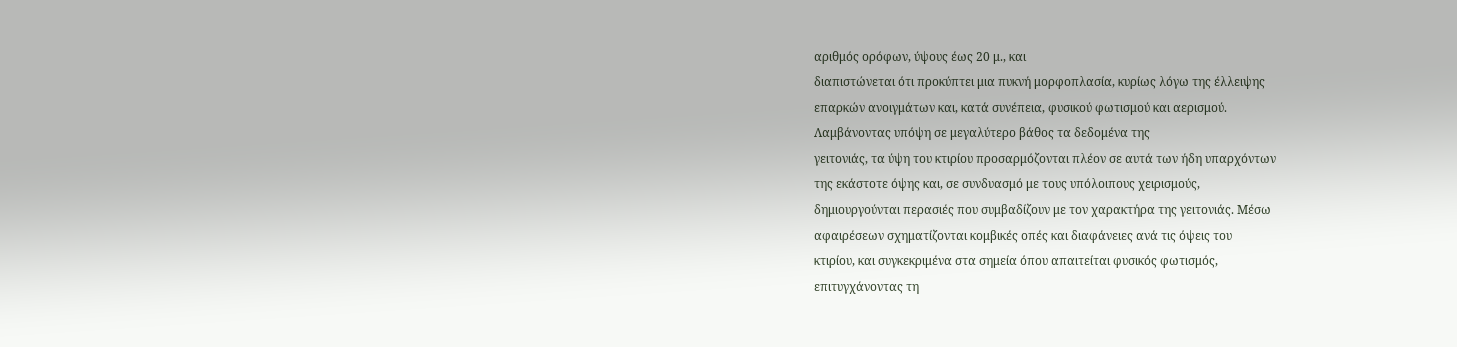αριθμός ορόφων, ύψους έως 20 μ., και
διαπιστώνεται ότι προκύπτει μια πυκνή μορφοπλασία, κυρίως λόγω της έλλειψης
επαρκών ανοιγμάτων και, κατά συνέπεια, φυσικού φωτισμού και αερισμού.
Λαμβάνοντας υπόψη σε μεγαλύτερο βάθος τα δεδομένα της
γειτονιάς, τα ύψη του κτιρίου προσαρμόζονται πλέον σε αυτά των ήδη υπαρχόντων
της εκάστοτε όψης και, σε συνδυασμό με τους υπόλοιπους χειρισμούς,
δημιουργούνται περασιές που συμβαδίζουν με τον χαρακτήρα της γειτονιάς. Μέσω
αφαιρέσεων σχηματίζονται κομβικές οπές και διαφάνειες ανά τις όψεις του
κτιρίου, και συγκεκριμένα στα σημεία όπου απαιτείται φυσικός φωτισμός,
επιτυγχάνοντας τη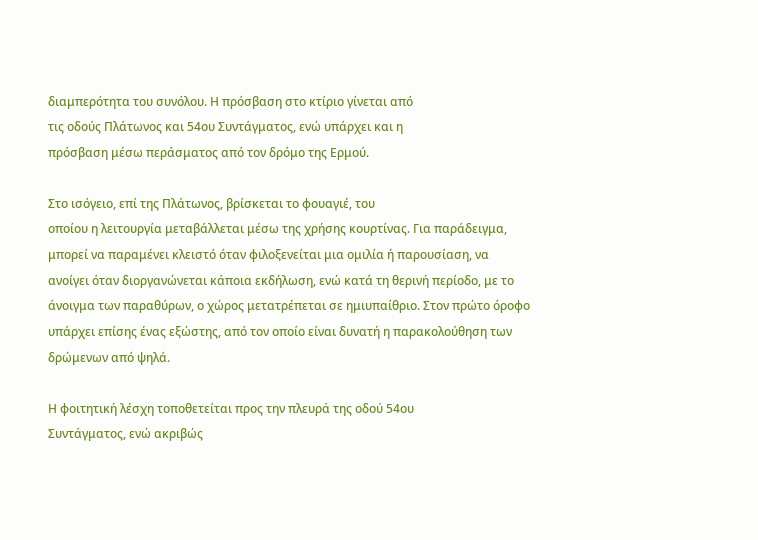διαμπερότητα του συνόλου. Η πρόσβαση στο κτίριο γίνεται από
τις οδούς Πλάτωνος και 54ου Συντάγματος, ενώ υπάρχει και η
πρόσβαση μέσω περάσματος από τον δρόμο της Ερμού.

Στο ισόγειο, επί της Πλάτωνος, βρίσκεται το φουαγιέ, του
οποίου η λειτουργία μεταβάλλεται μέσω της χρήσης κουρτίνας. Για παράδειγμα,
μπορεί να παραμένει κλειστό όταν φιλοξενείται μια ομιλία ή παρουσίαση, να
ανοίγει όταν διοργανώνεται κάποια εκδήλωση, ενώ κατά τη θερινή περίοδο, με το
άνοιγμα των παραθύρων, ο χώρος μετατρέπεται σε ημιυπαίθριο. Στον πρώτο όροφο
υπάρχει επίσης ένας εξώστης, από τον οποίο είναι δυνατή η παρακολούθηση των
δρώμενων από ψηλά.

Η φοιτητική λέσχη τοποθετείται προς την πλευρά της οδού 54ου
Συντάγματος, ενώ ακριβώς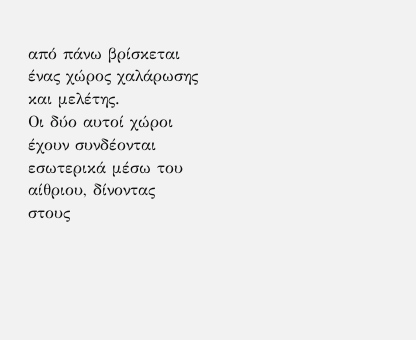από πάνω βρίσκεται ένας χώρος χαλάρωσης και μελέτης.
Οι δύο αυτοί χώροι έχουν συνδέονται εσωτερικά μέσω του αίθριου, δίνοντας στους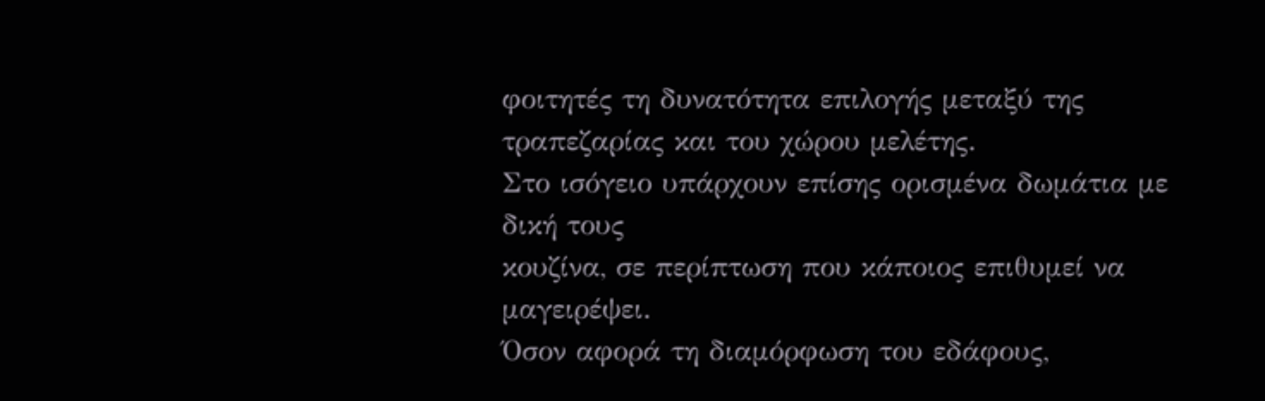φοιτητές τη δυνατότητα επιλογής μεταξύ της τραπεζαρίας και του χώρου μελέτης.
Στο ισόγειο υπάρχουν επίσης ορισμένα δωμάτια με δική τους
κουζίνα, σε περίπτωση που κάποιος επιθυμεί να μαγειρέψει.
Όσον αφορά τη διαμόρφωση του εδάφους,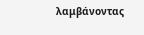λαμβάνοντας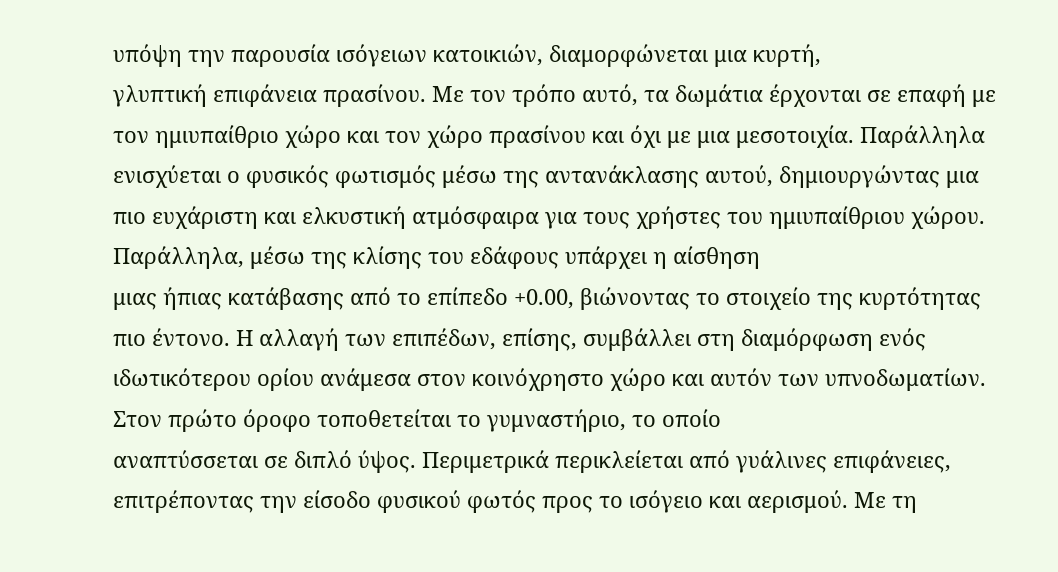υπόψη την παρουσία ισόγειων κατοικιών, διαμορφώνεται μια κυρτή,
γλυπτική επιφάνεια πρασίνου. Με τον τρόπο αυτό, τα δωμάτια έρχονται σε επαφή με
τον ημιυπαίθριο χώρο και τον χώρο πρασίνου και όχι με μια μεσοτοιχία. Παράλληλα
ενισχύεται ο φυσικός φωτισμός μέσω της αντανάκλασης αυτού, δημιουργώντας μια
πιο ευχάριστη και ελκυστική ατμόσφαιρα για τους χρήστες του ημιυπαίθριου χώρου.
Παράλληλα, μέσω της κλίσης του εδάφους υπάρχει η αίσθηση
μιας ήπιας κατάβασης από το επίπεδο +0.00, βιώνοντας το στοιχείο της κυρτότητας
πιο έντονο. Η αλλαγή των επιπέδων, επίσης, συμβάλλει στη διαμόρφωση ενός
ιδωτικότερου ορίου ανάμεσα στον κοινόχρηστο χώρο και αυτόν των υπνοδωματίων.
Στον πρώτο όροφο τοποθετείται το γυμναστήριο, το οποίο
αναπτύσσεται σε διπλό ύψος. Περιμετρικά περικλείεται από γυάλινες επιφάνειες,
επιτρέποντας την είσοδο φυσικού φωτός προς το ισόγειο και αερισμού. Με τη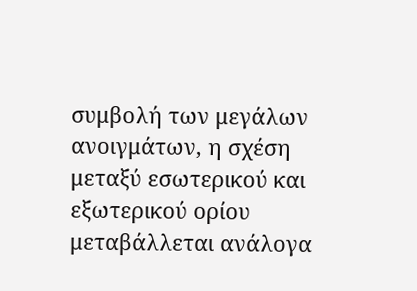συμβολή των μεγάλων ανοιγμάτων, η σχέση μεταξύ εσωτερικού και εξωτερικού ορίου
μεταβάλλεται ανάλογα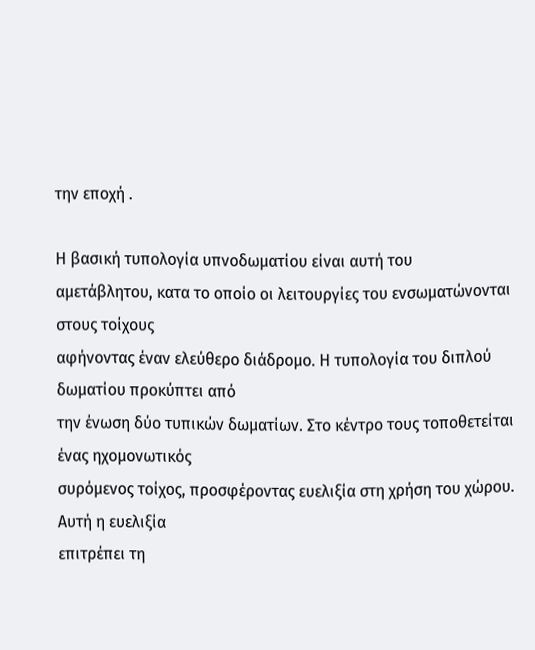την εποχή .

Η βασική τυπολογία υπνοδωματίου είναι αυτή του
αμετάβλητου, κατα το οποίο οι λειτουργίες του ενσωματώνονται στους τοίχους
αφήνοντας έναν ελεύθερο διάδρομο. Η τυπολογία του διπλού δωματίου προκύπτει από
την ένωση δύο τυπικών δωματίων. Στο κέντρο τους τοποθετείται ένας ηχομονωτικός
συρόμενος τοίχος, προσφέροντας ευελιξία στη χρήση του χώρου. Αυτή η ευελιξία
επιτρέπει τη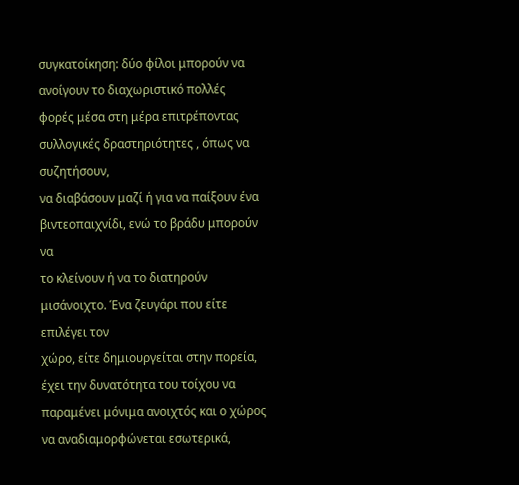συγκατοίκηση: δύο φίλοι μπορούν να ανοίγουν το διαχωριστικό πολλές
φορές μέσα στη μέρα επιτρέποντας συλλογικές δραστηριότητες , όπως να συζητήσουν,
να διαβάσουν μαζί ή για να παίξουν ένα βιντεοπαιχνίδι, ενώ το βράδυ μπορούν να
το κλείνουν ή να το διατηρούν μισάνοιχτο. Ένα ζευγάρι που είτε επιλέγει τον
χώρο, είτε δημιουργείται στην πορεία, έχει την δυνατότητα του τοίχου να
παραμένει μόνιμα ανοιχτός και ο χώρος να αναδιαμορφώνεται εσωτερικά,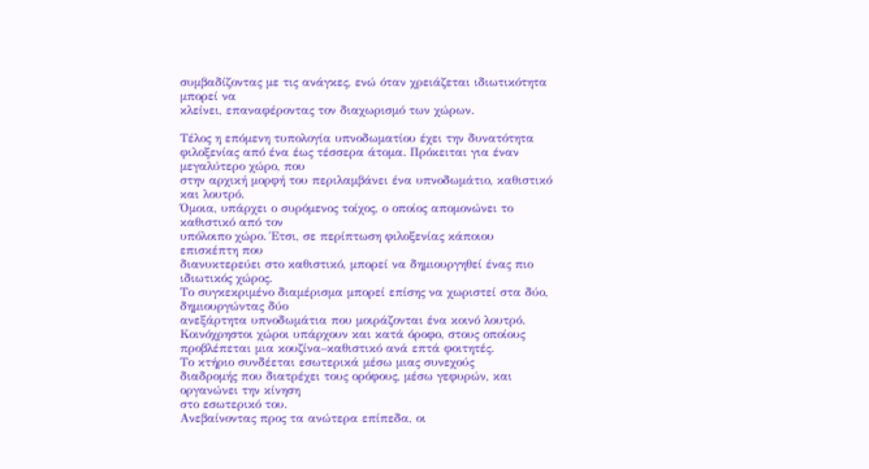συμβαδίζοντας με τις ανάγκες, ενώ όταν χρειάζεται ιδιωτικότητα μπορεί να
κλείνει, επαναφέροντας τον διαχωρισμό των χώρων.

Τέλος η επόμενη τυπολογία υπνοδωματίου έχει την δυνατότητα
φιλοξενίας από ένα έως τέσσερα άτομα. Πρόκειται για έναν μεγαλύτερο χώρο, που
στην αρχική μορφή του περιλαμβάνει ένα υπνοδωμάτιο, καθιστικό και λουτρό.
Όμοια, υπάρχει ο συρόμενος τοίχος, ο οποίος απομονώνει το καθιστικό από τον
υπόλοιπο χώρο. Έτσι, σε περίπτωση φιλοξενίας κάποιου επισκέπτη που
διανυκτερεύει στο καθιστικό, μπορεί να δημιουργηθεί ένας πιο ιδιωτικός χώρος.
Το συγκεκριμένο διαμέρισμα μπορεί επίσης να χωριστεί στα δύο, δημιουργώντας δύο
ανεξάρτητα υπνοδωμάτια που μοιράζονται ένα κοινό λουτρό.
Κοινόχρηστοι χώροι υπάρχουν και κατά όροφο, στους οποίους
προβλέπεται μια κουζίνα–καθιστικό ανά επτά φοιτητές.
Το κτήριο συνδέεται εσωτερικά μέσω μιας συνεχούς
διαδρομής που διατρέχει τους ορόφους, μέσω γεφυρών, και οργανώνει την κίνηση
στο εσωτερικό του.
Ανεβαίνοντας προς τα ανώτερα επίπεδα, οι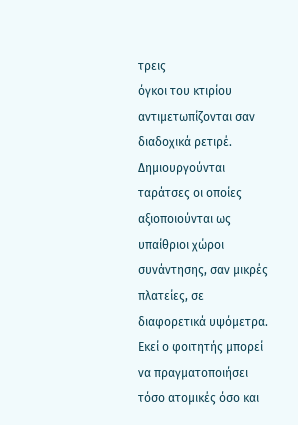τρεις
όγκοι του κτιρίου αντιμετωπίζονται σαν διαδοχικά ρετιρέ. Δημιουργούνται
ταράτσες οι οποίες αξιοποιούνται ως υπαίθριοι χώροι συνάντησης, σαν μικρές
πλατείες, σε διαφορετικά υψόμετρα. Εκεί ο φοιτητής μπορεί να πραγματοποιήσει
τόσο ατομικές όσο και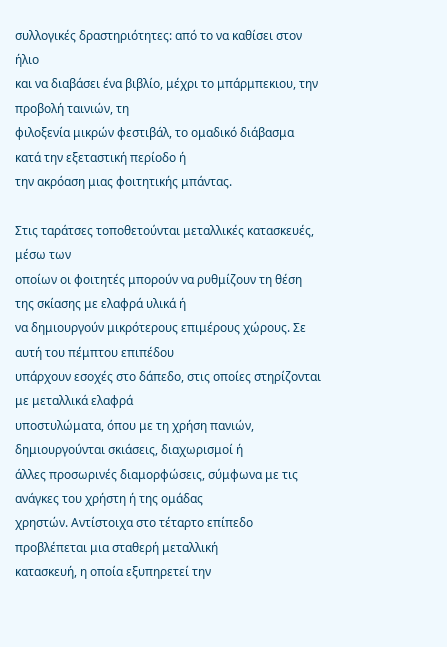συλλογικές δραστηριότητες: από το να καθίσει στον ήλιο
και να διαβάσει ένα βιβλίο, μέχρι το μπάρμπεκιου, την προβολή ταινιών, τη
φιλοξενία μικρών φεστιβάλ, το ομαδικό διάβασμα κατά την εξεταστική περίοδο ή
την ακρόαση μιας φοιτητικής μπάντας.

Στις ταράτσες τοποθετούνται μεταλλικές κατασκευές, μέσω των
οποίων οι φοιτητές μπορούν να ρυθμίζουν τη θέση της σκίασης με ελαφρά υλικά ή
να δημιουργούν μικρότερους επιμέρους χώρους. Σε αυτή του πέμπτου επιπέδου
υπάρχουν εσοχές στο δάπεδο, στις οποίες στηρίζονται με μεταλλικά ελαφρά
υποστυλώματα, όπου με τη χρήση πανιών, δημιουργούνται σκιάσεις, διαχωρισμοί ή
άλλες προσωρινές διαμορφώσεις, σύμφωνα με τις ανάγκες του χρήστη ή της ομάδας
χρηστών. Αντίστοιχα στο τέταρτο επίπεδο προβλέπεται μια σταθερή μεταλλική
κατασκευή, η οποία εξυπηρετεί την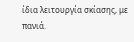ίδια λειτουργία σκίασης, με πανιά.